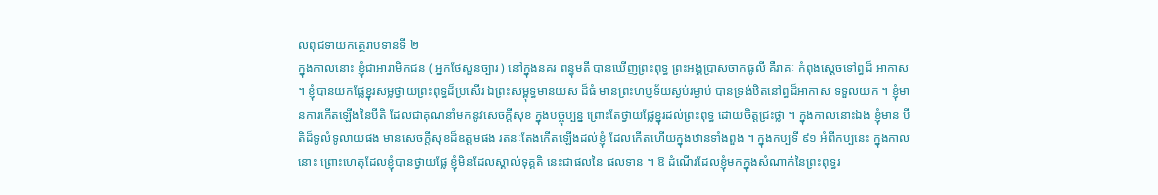លពុជទាយកត្ថេរាបទានទី ២
ក្នុងកាលនោះ ខ្ញុំជាអារាមិកជន ( អ្នកថែសួនច្បារ ) នៅក្នុងនគរ ពន្ធុមតី បានឃើញព្រះពុទ្ធ ព្រះអង្គប្រាសចាកធូលី គឺរាគៈ កំពុងស្តេចទៅព្ធដ៏ អាកាស ។ ខ្ញុំបានយកផ្លែខ្នុរសម្លថ្វាយព្រះពុទ្ធដ៏ប្រសើរ ឯព្រះសម្ពុទ្ធមានយស ដ៏ធំ មានព្រះហប្ញទ័យស្ងប់រម្ងាប់ បានទ្រង់ឋិតនៅព្ធដ៏អាកាស ទទួលយក ។ ខ្ញុំមានការកើតឡើងនៃបីតិ ដែលជាគុណនាំមកនូវសេចក្តីសុខ ក្នុងបច្ចុប្បន្ន ព្រោះតែថ្វាយផ្លែខ្នុរដល់ព្រះពុទ្ធ ដោយចិត្តជ្រះថ្លា ។ ក្នុងកាលនោះឯង ខ្ញុំមាន បីតិដ៏ទូលំទូលាយផង មានសេចក្តីសុខដ៏ឧត្តមផង រតនៈតែងកើតឡើងដល់ខ្ញុំ ដែលកើតហើយក្នុងឋានទាំងពួង ។ ក្នុងកប្បទី ៩១ អំពីកប្បនេះ ក្នុងកាល នោះ ព្រោះហេតុដែលខ្ញុំបានថ្វាយផ្លែ ខ្ញុំមិនដែលស្គាល់ទុគ្គតិ នេះជាផលនៃ ផលទាន ។ ឱ ដំណើរដែលខ្ញុំមកក្នុងសំណាក់នៃព្រះពុទ្ធរ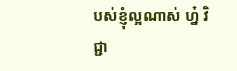បស់ខ្ញុំល្អណាស់ ហ្ន៎ វិជ្ជា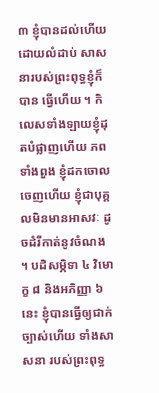៣ ខ្ញុំបានដល់ហើយដោយលំដាប់ សាសនារបស់ព្រះពុទ្ធខ្ញុំក៏បាន ធ្វើហើយ ។ កិលេសទាំងឡាយខ្ញុំដុតបំផ្លាញហើយ ភពទាំងពួង ខ្ញុំដកចោល ចេញហើយ ខ្ញុំជាបុគ្គលមិនមានអាសវៈ ដូចដំរីកាត់នូវចំណង ។ បដិសម្ភិទា ៤ វិមោក្ខ ៨ និងអភិញ្ញា ៦ នេះ ខ្ញុំបានធ្វើឲ្យជាក់ច្បាស់ហើយ ទាំងសាសនា របស់ព្រះពុទ្ធ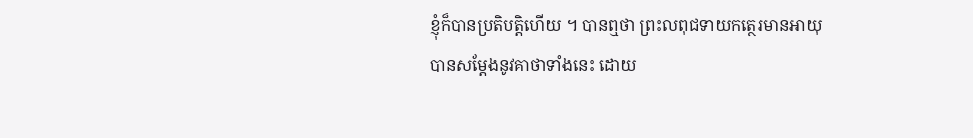ខ្ញុំក៏បានប្រតិបត្តិហើយ ។ បានឮថា ព្រះលពុជទាយកត្ថេរមានអាយុ បានសម្តែងនូវគាថាទាំងនេះ ដោយ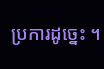ប្រការដូច្នេះ ។